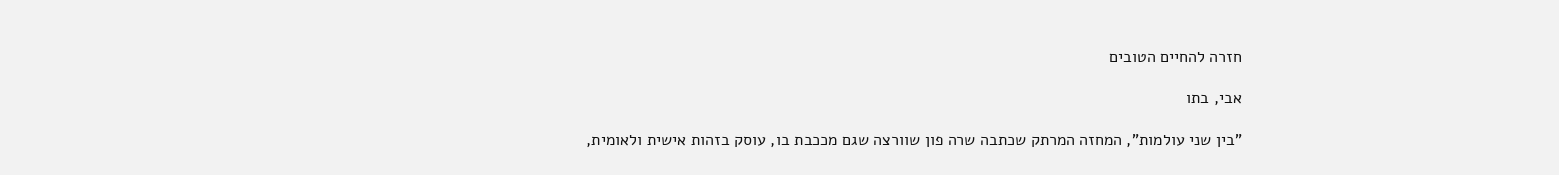חזרה להחיים הטובים

אבי, בתו

"בין שני עולמות", המחזה המרתק שכתבה שרה פון שוורצה שגם מככבת בו, עוסק בזהות אישית ולאומית,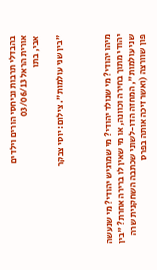בהבדלי תרבות וביחסי הורים וילדים
אורית הראל 03/06/13
אבי, בתו

"בין שני עולמות". צילום: יוסי צבקר



מיהו יהודי? מי שנולד יהודי? מי שמרגיש יהודי? מי שנעשה יהודי מתוך בחירה וכוונה, או מי שאין לו ברירה אחרת? "בין שני עולמות", המחזה הדו-לשוני שכתבה השחקנית שרה פון שוורצה (ואשר זיכה אותה בפרס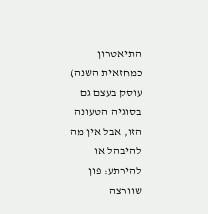התיאטרון כמחזאית השנה) עוסק בעצם גם בסוגיה הטעונה הזו, אבל אין מה להיבהל או להירתע: פון שוורצה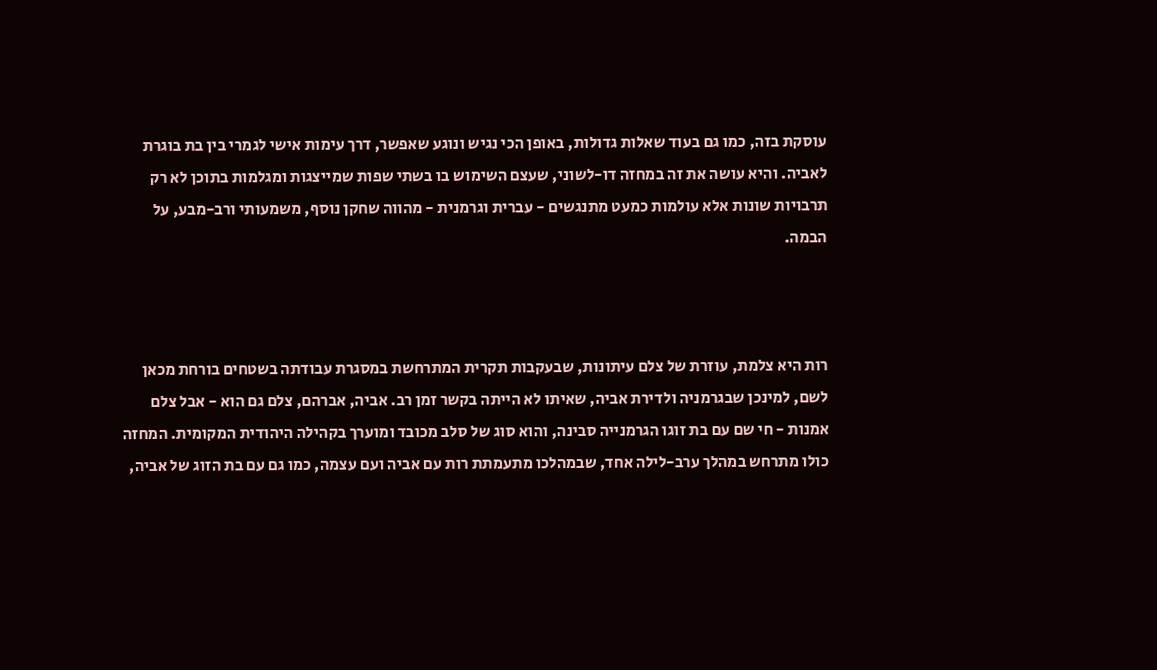עוסקת בזה, כמו גם בעוד שאלות גדולות, באופן הכי נגיש ונוגע שאפשר, דרך עימות אישי לגמרי בין בת בוגרת לאביה. והיא עושה את זה במחזה דו-לשוני, שעצם השימוש בו בשתי שפות שמייצגות ומגלמות בתוכן לא רק תרבויות שונות אלא עולמות כמעט מתנגשים - עברית וגרמנית - מהווה שחקן נוסף, משמעותי ורב-מבע, על הבמה.



רות היא צלמת, עוזרת של צלם עיתונות, שבעקבות תקרית המתרחשת במסגרת עבודתה בשטחים בורחת מכאן לשם, למינכן שבגרמניה ולדירת אביה, שאיתו לא הייתה בקשר זמן רב. אביה, אברהם, צלם גם הוא - אבל צלם אמנות - חי שם עם בת זוגו הגרמנייה סבינה, והוא סוג של סלב מכובד ומוערך בקהילה היהודית המקומית. המחזה כולו מתרחש במהלך ערב-לילה אחד, שבמהלכו מתעמתת רות עם אביה ועם עצמה, כמו גם עם בת הזוג של אביה,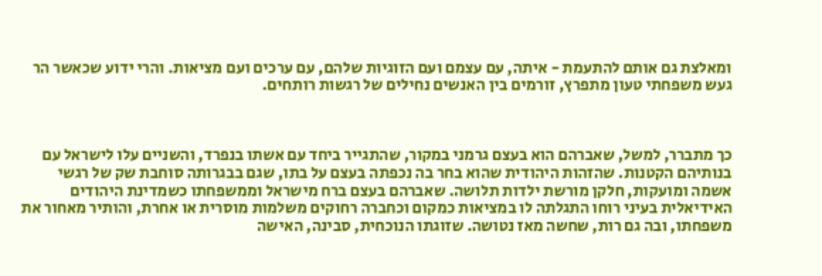ומאלצת גם אותם להתעמת - איתה, עם עצמם ועם הזוגיות שלהם, עם ערכים ועם מציאות. והרי ידוע שכאשר הר געש משפחתי טעון מתפרץ, זורמים בין האנשים נחילים של רגשות רותחים.



כך מתברר, למשל, שאברהם הוא בעצם גרמני במקור, שהתגייר ביחד עם אשתו בנפרד, והשניים עלו לישראל עם בנותיהם הקטנות. שהזהות היהודית שהוא בחר בה נכפתה בעצם על בתו, שגם בבגרותה סוחבת שק של רגשי אשמה ומועקות, חלקן מורשת ילדות תלושה. שאברהם בעצם ברח מישראל וממשפחתו כשמדינת היהודים האידיאלית בעיני רוחו התגלתה לו במציאות כמקום וכחברה רחוקים משלמות מוסרית או אחרת, והותיר מאחור את משפחתו, ובה גם רות, שחשה מאז נטושה. שזוגתו הנוכחית, סבינה, האישה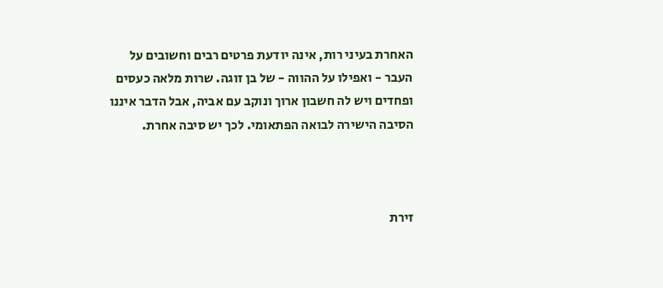האחרת בעיני רות, אינה יודעת פרטים רבים וחשובים על העבר - ואפילו על ההווה - של בן זוגה. שרות מלאה כעסים ופחדים ויש לה חשבון ארוך ונוקב עם אביה, אבל הדבר איננו הסיבה הישירה לבואה הפתאומי. לכך יש סיבה אחרת.



זירת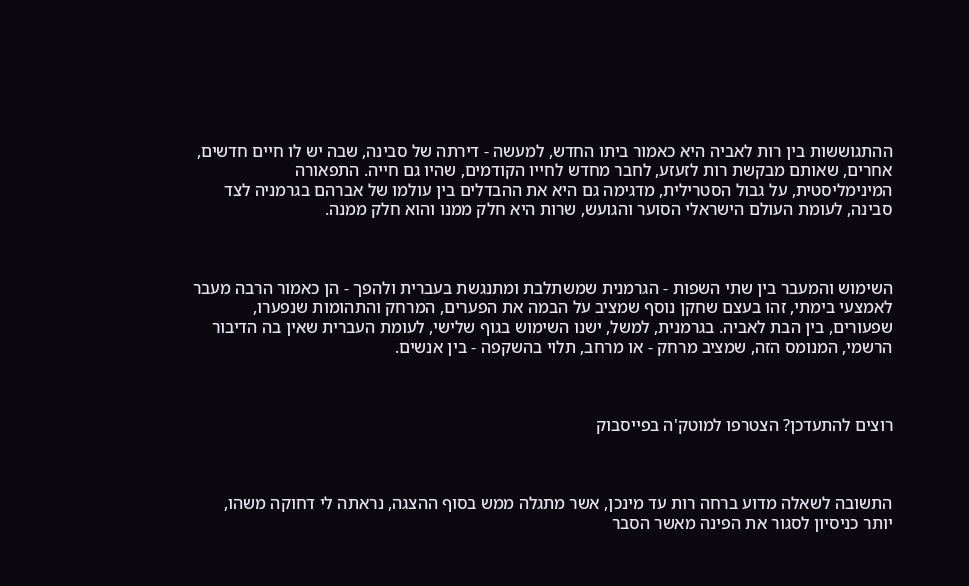ההתגוששות בין רות לאביה היא כאמור ביתו החדש, למעשה - דירתה של סבינה, שבה יש לו חיים חדשים, אחרים, שאותם מבקשת רות לזעזע, לחבר מחדש לחייו הקודמים, שהיו גם חייה. התפאורה המינימליסטית, על גבול הסטרילית, מדגימה גם היא את ההבדלים בין עולמו של אברהם בגרמניה לצד סבינה, לעומת העולם הישראלי הסוער והגועש, שרות היא חלק ממנו והוא חלק ממנה.



השימוש והמעבר בין שתי השפות - הגרמנית שמשתלבת ומתנגשת בעברית ולהפך - הן כאמור הרבה מעבר לאמצעי בימתי, זהו בעצם שחקן נוסף שמציב על הבמה את הפערים, המרחק והתהומות שנפערו, שפעורים, בין הבת לאביה. בגרמנית, למשל, ישנו השימוש בגוף שלישי, לעומת העברית שאין בה הדיבור הרשמי, המנומס הזה, שמציב מרחק - או מרחב, תלוי בהשקפה - בין אנשים.



רוצים להתעדכן? הצטרפו למוטק'ה בפייסבוק



התשובה לשאלה מדוע ברחה רות עד מינכן, אשר מתגלה ממש בסוף ההצגה, נראתה לי דחוקה משהו, יותר כניסיון לסגור את הפינה מאשר הסבר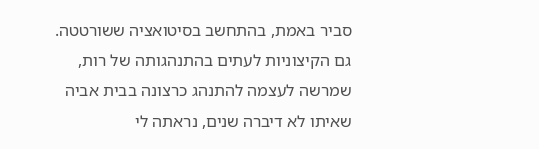סביר באמת, בהתחשב בסיטואציה ששורטטה. גם הקיצוניות לעתים בהתנהגותה של רות, שמרשה לעצמה להתנהג כרצונה בבית אביה שאיתו לא דיברה שנים, נראתה לי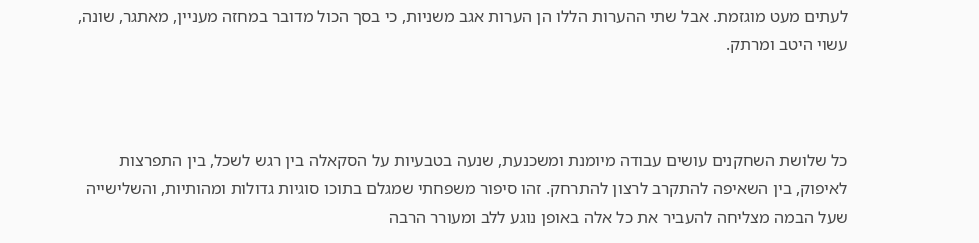לעתים מעט מוגזמת. אבל שתי ההערות הללו הן הערות אגב משניות, כי בסך הכול מדובר במחזה מעניין, מאתגר, שונה, עשוי היטב ומרתק.



כל שלושת השחקנים עושים עבודה מיומנת ומשכנעת, שנעה בטבעיות על הסקאלה בין רגש לשכל, בין התפרצות לאיפוק, בין השאיפה להתקרב לרצון להתרחק. זהו סיפור משפחתי שמגלם בתוכו סוגיות גדולות ומהותיות, והשלישייה שעל הבמה מצליחה להעביר את כל אלה באופן נוגע ללב ומעורר הרבה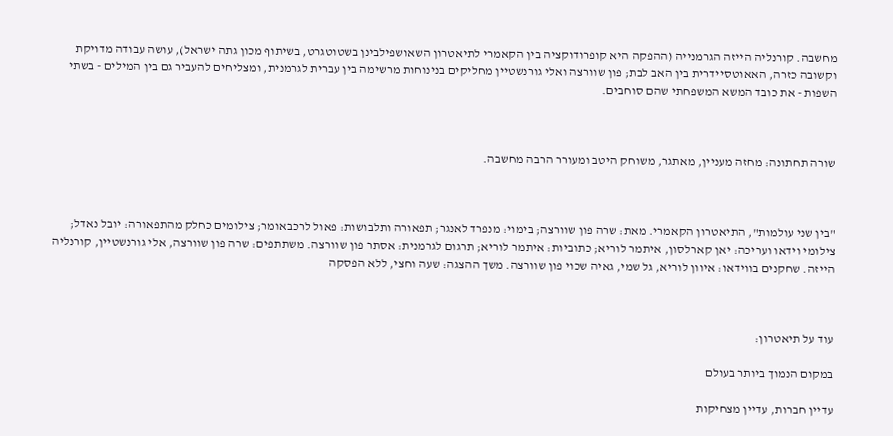מחשבה. קורנליה הייזה הגרמנייה (ההפקה היא קופרודוקציה בין הקאמרי לתיאטרון השאושפילבינן בשטוטגרט, בשיתוף מכון גתה ישראל), עושה עבודה מדויקת וקשובה כזרה, האאוטסיידרית בין האב לבת; פון שוורצה ואלי גורנשטיין מחליקים בנינוחות מרשימה בין עברית לגרמנית, ומצליחים להעביר גם בין המילים - בשתי השפות - את כובד המשא המשפחתי שהם סוחבים.



שורה תחתונה: מחזה מעניין, מאתגר, משוחק היטב ומעורר הרבה מחשבה.



"בין שני עולמות", התיאטרון הקאמרי. מאת: שרה פון שוורצה; בימוי: מנפרד לאנגר; תפאורה ותלבושות: פאול לרכבאומר; צילומים כחלק מהתפאורה: יובל נאדל; צילומי וידאו ועריכה: יאן קארלסון, איתמר לוריא; כתוביות: איתמר לוריא; תרגום לגרמנית: אסתר פון שוורצה. משתתפים: שרה פון שוורצה, אלי גורנשטיין, קורנליה הייזה. שחקנים בווידאו: איוון לוריא, גל שמי, גאיה שכוי פון שוורצה. משך ההצגה: שעה וחצי, ללא הפסקה



עוד על תיאטרון:

במקום הנמוך ביותר בעולם

עדיין חברות, עדיין מצחיקות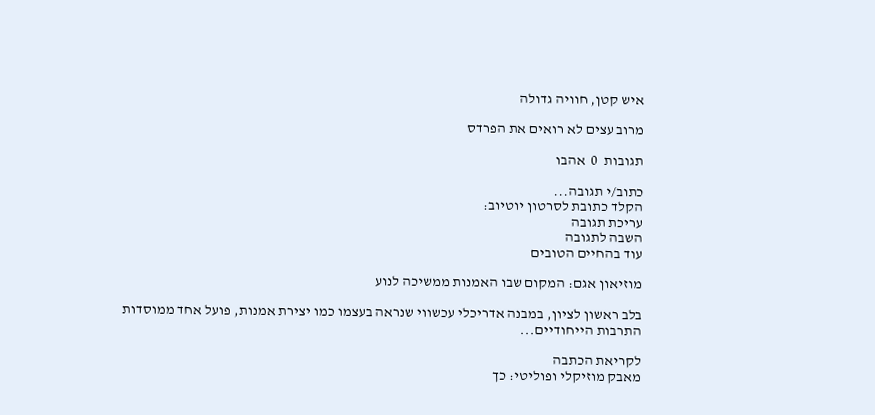איש קטן, חוויה גדולה

מרוב עצים לא רואים את הפרדס

תגובות  0  אהבו

כתוב/י תגובה...
הקלד כתובת לסרטון יוטיוב:
עריכת תגובה
השבה לתגובה
עוד בהחיים הטובים

מוזיאון אגם: המקום שבו האמנות ממשיכה לנוע

בלב ראשון לציון, במבנה אדריכלי עכשווי שנראה בעצמו כמו יצירת אמנות, פועל אחד ממוסדות התרבות הייחודיים...

לקריאת הכתבה
מאבק מוזיקלי ופוליטי: כך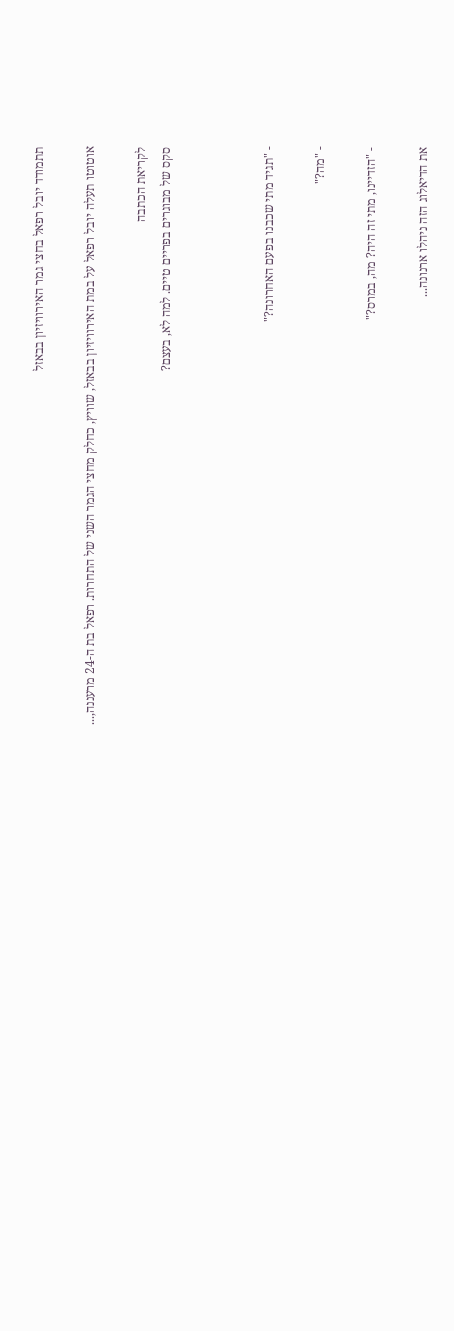תתמודד יובל רפאל בחצי גמר האירוויזיון בבאזל

אוטוטו תעלה יובל רפאל על במת האירוויזיון בבאזל, שוויץ, כחלק מחצי הגמר השני של התחרות. רפאל בת ה-24 מרעננה,...

לקריאת הכתבה
סקס של מבוגרים בפריים טיים. למה לא, בעצם?



- "תגיד מתי שכבנו בפעם האחרונה?"

- "מה?"

- "הזדיינו, מתי זה היה? מה, במרס?"

את הדיאלוג הזה ניהלו ארנונה...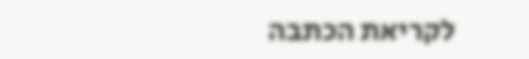לקריאת הכתבה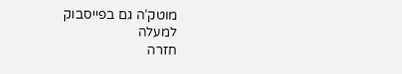מוטק’ה גם בפייסבוק
למעלה
חזרה